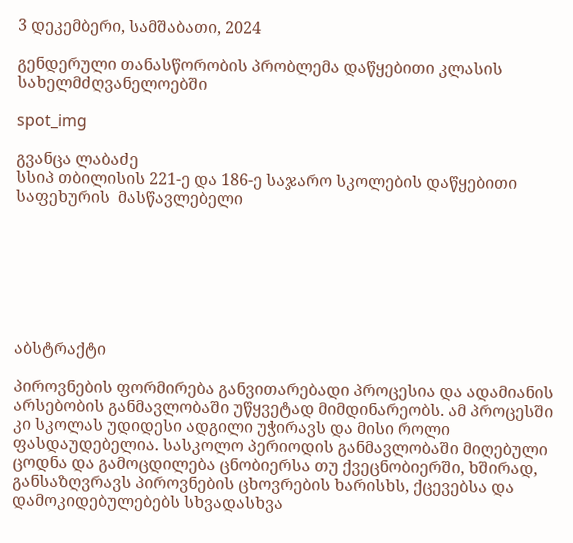3 დეკემბერი, სამშაბათი, 2024

გენდერული თანასწორობის პრობლემა დაწყებითი კლასის სახელმძღვანელოებში

spot_img

გვანცა ლაბაძე
სსიპ თბილისის 221-ე და 186-ე საჯარო სკოლების დაწყებითი საფეხურის  მასწავლებელი







აბსტრაქტი

პიროვნების ფორმირება განვითარებადი პროცესია და ადამიანის არსებობის განმავლობაში უწყვეტად მიმდინარეობს. ამ პროცესში კი სკოლას უდიდესი ადგილი უჭირავს და მისი როლი ფასდაუდებელია. სასკოლო პერიოდის განმავლობაში მიღებული ცოდნა და გამოცდილება ცნობიერსა თუ ქვეცნობიერში, ხშირად, განსაზღვრავს პიროვნების ცხოვრების ხარისხს, ქცევებსა და დამოკიდებულებებს სხვადასხვა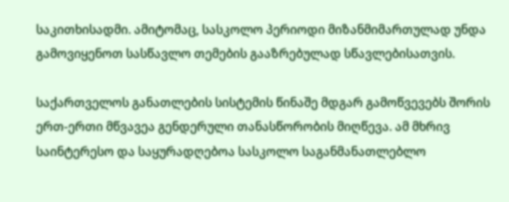საკითხისადმი. ამიტომაც, სასკოლო პერიოდი მიზანმიმართულად უნდა გამოვიყენოთ სასწავლო თემების გააზრებულად სწავლებისათვის.

საქართველოს განათლების სისტემის წინაშე მდგარ გამოწვევებს შორის ერთ-ერთი მწვავეა გენდერული თანასწორობის მიღწევა. ამ მხრივ საინტერესო და საყურადღებოა სასკოლო საგანმანათლებლო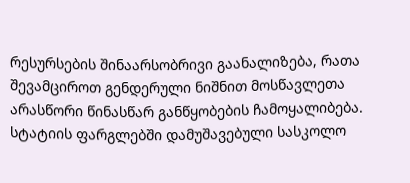რესურსების შინაარსობრივი გაანალიზება, რათა შევამციროთ გენდერული ნიშნით მოსწავლეთა არასწორი წინასწარ განწყობების ჩამოყალიბება. სტატიის ფარგლებში დამუშავებული სასკოლო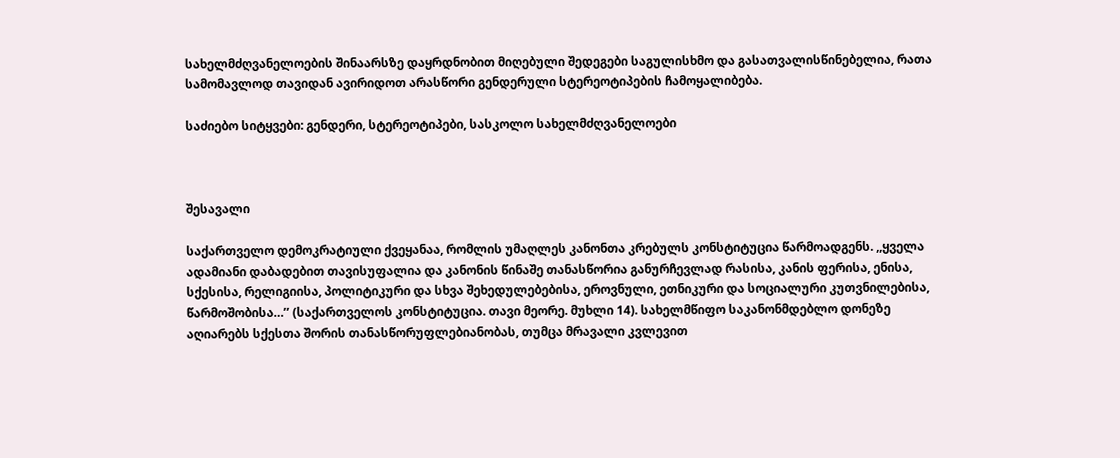სახელმძღვანელოების შინაარსზე დაყრდნობით მიღებული შედეგები საგულისხმო და გასათვალისწინებელია, რათა სამომავლოდ თავიდან ავირიდოთ არასწორი გენდერული სტერეოტიპების ჩამოყალიბება.

საძიებო სიტყვები: გენდერი, სტერეოტიპები, სასკოლო სახელმძღვანელოები



შესავალი

საქართველო დემოკრატიული ქვეყანაა, რომლის უმაღლეს კანონთა კრებულს კონსტიტუცია წარმოადგენს. ,,ყველა ადამიანი დაბადებით თავისუფალია და კანონის წინაშე თანასწორია განურჩევლად რასისა, კანის ფერისა, ენისა, სქესისა, რელიგიისა, პოლიტიკური და სხვა შეხედულებებისა, ეროვნული, ეთნიკური და სოციალური კუთვნილებისა, წარმოშობისა…’’ (საქართველოს კონსტიტუცია. თავი მეორე. მუხლი 14). სახელმწიფო საკანონმდებლო დონეზე აღიარებს სქესთა შორის თანასწორუფლებიანობას, თუმცა მრავალი კვლევით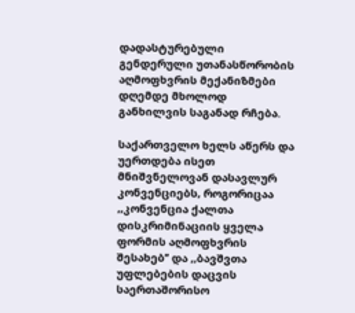დადასტურებული გენდერული უთანასწორობის აღმოფხვრის მექანიზმები დღემდე მხოლოდ განხილვის საგანად რჩება.

საქართველო ხელს აწერს და უერთდება ისეთ მნიშვნელოვან დასავლურ  კონვენციებს, როგორიცაა ,,კონვენცია ქალთა დისკრიმინაციის ყველა ფორმის აღმოფხვრის შესახებ’’ და ,,ბავშვთა უფლებების დაცვის საერთაშორისო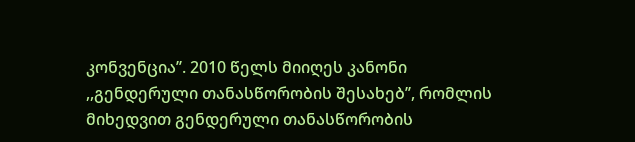კონვენცია’’. 2010 წელს მიიღეს კანონი ,,გენდერული თანასწორობის შესახებ’’, რომლის მიხედვით გენდერული თანასწორობის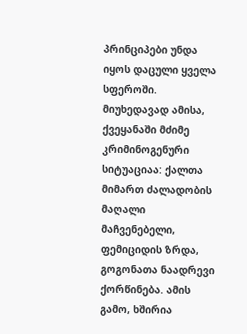პრინციპები უნდა იყოს დაცული ყველა სფეროში. მიუხედავად ამისა, ქვეყანაში მძიმე კრიმინოგენური სიტუაციაა: ქალთა მიმართ ძალადობის მაღალი მაჩვენებელი, ფემიციდის ზრდა, გოგონათა ნაადრევი ქორწინება. ამის გამო, ხშირია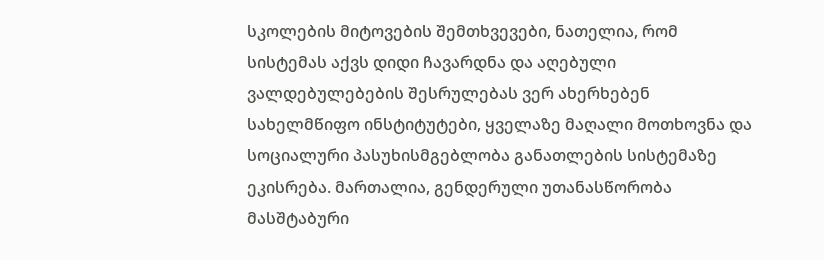სკოლების მიტოვების შემთხვევები, ნათელია, რომ სისტემას აქვს დიდი ჩავარდნა და აღებული ვალდებულებების შესრულებას ვერ ახერხებენ სახელმწიფო ინსტიტუტები, ყველაზე მაღალი მოთხოვნა და სოციალური პასუხისმგებლობა განათლების სისტემაზე ეკისრება. მართალია, გენდერული უთანასწორობა მასშტაბური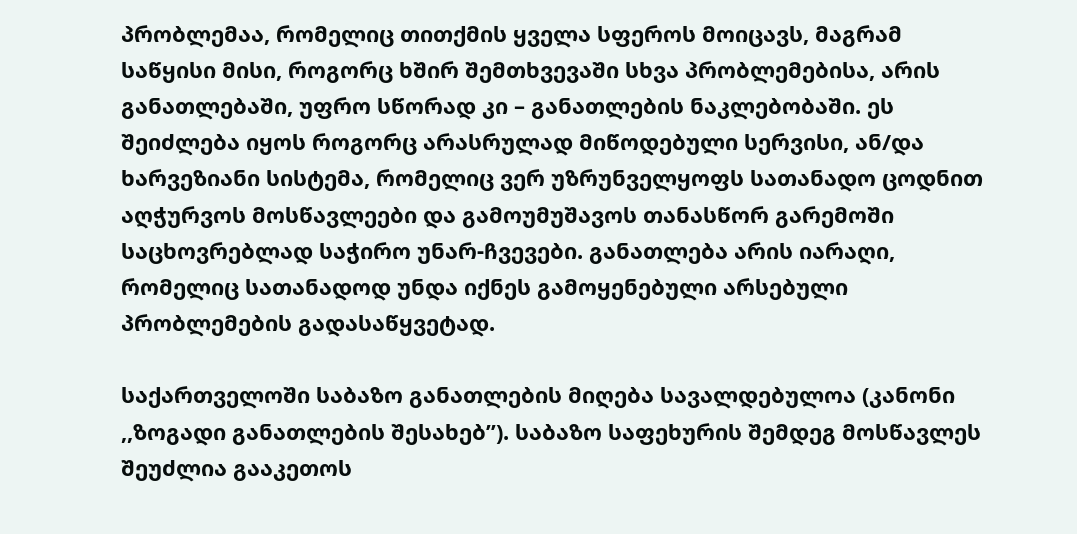პრობლემაა, რომელიც თითქმის ყველა სფეროს მოიცავს, მაგრამ საწყისი მისი, როგორც ხშირ შემთხვევაში სხვა პრობლემებისა, არის განათლებაში, უფრო სწორად კი – განათლების ნაკლებობაში. ეს შეიძლება იყოს როგორც არასრულად მიწოდებული სერვისი, ან/და ხარვეზიანი სისტემა, რომელიც ვერ უზრუნველყოფს სათანადო ცოდნით აღჭურვოს მოსწავლეები და გამოუმუშავოს თანასწორ გარემოში საცხოვრებლად საჭირო უნარ-ჩვევები. განათლება არის იარაღი, რომელიც სათანადოდ უნდა იქნეს გამოყენებული არსებული პრობლემების გადასაწყვეტად.

საქართველოში საბაზო განათლების მიღება სავალდებულოა (კანონი ,,ზოგადი განათლების შესახებ’’). საბაზო საფეხურის შემდეგ მოსწავლეს შეუძლია გააკეთოს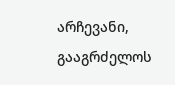არჩევანი, გააგრძელოს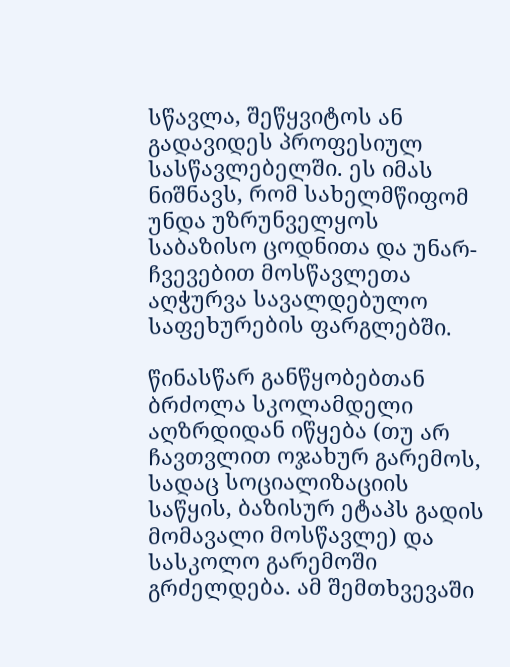სწავლა, შეწყვიტოს ან გადავიდეს პროფესიულ სასწავლებელში. ეს იმას ნიშნავს, რომ სახელმწიფომ უნდა უზრუნველყოს საბაზისო ცოდნითა და უნარ-ჩვევებით მოსწავლეთა აღჭურვა სავალდებულო საფეხურების ფარგლებში.

წინასწარ განწყობებთან ბრძოლა სკოლამდელი აღზრდიდან იწყება (თუ არ ჩავთვლით ოჯახურ გარემოს, სადაც სოციალიზაციის საწყის, ბაზისურ ეტაპს გადის მომავალი მოსწავლე) და სასკოლო გარემოში გრძელდება. ამ შემთხვევაში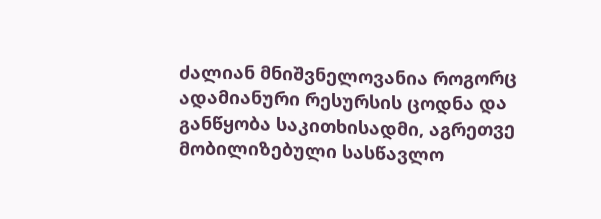ძალიან მნიშვნელოვანია როგორც ადამიანური რესურსის ცოდნა და განწყობა საკითხისადმი, აგრეთვე მობილიზებული სასწავლო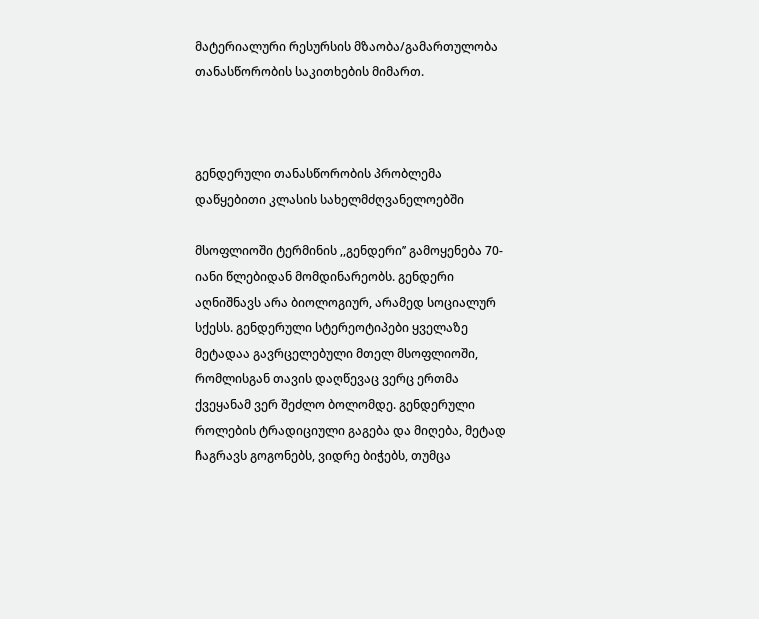მატერიალური რესურსის მზაობა/გამართულობა თანასწორობის საკითხების მიმართ.



გენდერული თანასწორობის პრობლემა დაწყებითი კლასის სახელმძღვანელოებში

მსოფლიოში ტერმინის ,,გენდერი’’ გამოყენება 70-იანი წლებიდან მომდინარეობს. გენდერი აღნიშნავს არა ბიოლოგიურ, არამედ სოციალურ სქესს. გენდერული სტერეოტიპები ყველაზე მეტადაა გავრცელებული მთელ მსოფლიოში, რომლისგან თავის დაღწევაც ვერც ერთმა ქვეყანამ ვერ შეძლო ბოლომდე. გენდერული როლების ტრადიციული გაგება და მიღება, მეტად ჩაგრავს გოგონებს, ვიდრე ბიჭებს, თუმცა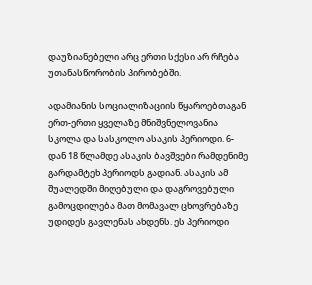დაუზიანებელი არც ერთი სქესი არ რჩება უთანასწორობის პირობებში.

ადამიანის სოციალიზაციის წყაროებთაგან ერთ-ერთი ყველაზე მნიშვნელოვანია სკოლა და სასკოლო ასაკის პერიოდი. 6-დან 18 წლამდე ასაკის ბავშვები რამდენიმე გარდამტეხ პერიოდს გადიან. ასაკის ამ შუალედში მიღებული და დაგროვებული გამოცდილება მათ მომავალ ცხოვრებაზე უდიდეს გავლენას ახდენს. ეს პერიოდი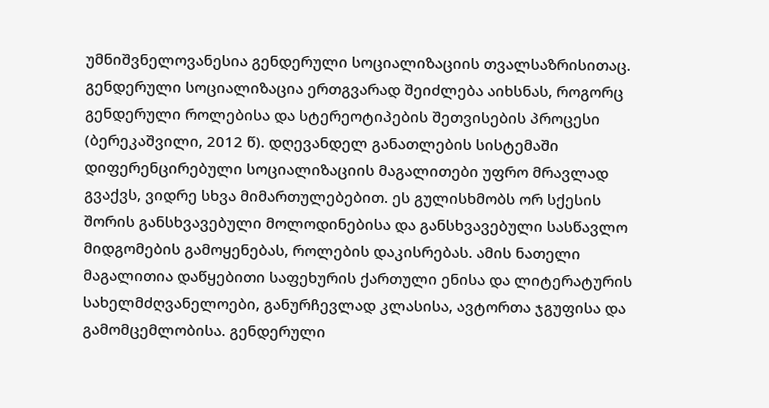უმნიშვნელოვანესია გენდერული სოციალიზაციის თვალსაზრისითაც. გენდერული სოციალიზაცია ერთგვარად შეიძლება აიხსნას, როგორც გენდერული როლებისა და სტერეოტიპების შეთვისების პროცესი (ბერეკაშვილი, 2012 წ). დღევანდელ განათლების სისტემაში დიფერენცირებული სოციალიზაციის მაგალითები უფრო მრავლად გვაქვს, ვიდრე სხვა მიმართულებებით. ეს გულისხმობს ორ სქესის შორის განსხვავებული მოლოდინებისა და განსხვავებული სასწავლო მიდგომების გამოყენებას, როლების დაკისრებას. ამის ნათელი მაგალითია დაწყებითი საფეხურის ქართული ენისა და ლიტერატურის სახელმძღვანელოები, განურჩევლად კლასისა, ავტორთა ჯგუფისა და გამომცემლობისა. გენდერული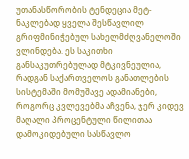უთანასწორობის ტენდეცია მეტ-ნაკლებად ყველა შესწავლილ გრიფმინიჭებულ სახელმძღვანელოში ვლინდება. ეს საკითხი განსაკუთრებულად მტკივნეულია, რადგან საქართველოს განათლების სისტემაში მომუშავე ადამიანები, როგორც კვლევებმა აჩვენა, ჯერ კიდევ მაღალი პროცენტული წილითაა დამოკიდებული სასწავლო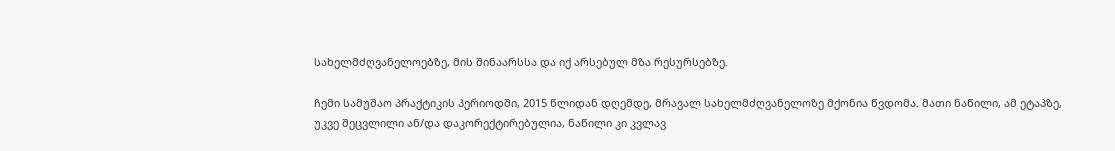სახელმძღვანელოებზე, მის შინაარსსა და იქ არსებულ მზა რესურსებზე.

ჩემი სამუშაო პრაქტიკის პერიოდში, 2015 წლიდან დღემდე, მრავალ სახელმძღვანელოზე მქონია წვდომა. მათი ნაწილი, ამ ეტაპზე, უკვე შეცვლილი ან/და დაკორექტირებულია, ნაწილი კი კვლავ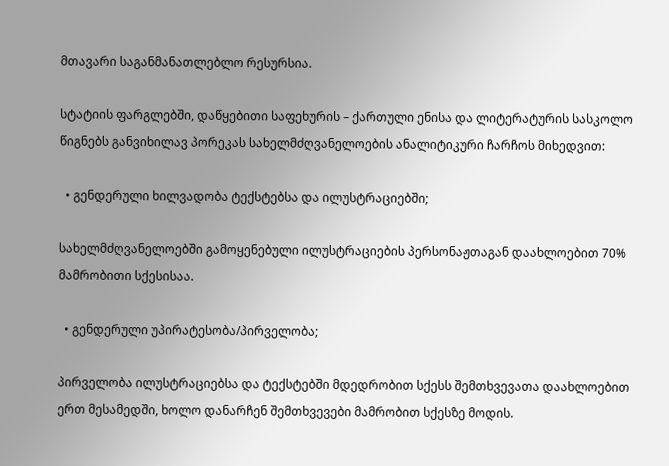მთავარი საგანმანათლებლო რესურსია.

სტატიის ფარგლებში, დაწყებითი საფეხურის – ქართული ენისა და ლიტერატურის სასკოლო წიგნებს განვიხილავ პორეკას სახელმძღვანელოების ანალიტიკური ჩარჩოს მიხედვით:

  • გენდერული ხილვადობა ტექსტებსა და ილუსტრაციებში;

სახელმძღვანელოებში გამოყენებული ილუსტრაციების პერსონაჟთაგან დაახლოებით 70% მამრობითი სქესისაა.

  • გენდერული უპირატესობა/პირველობა;

პირველობა ილუსტრაციებსა და ტექსტებში მდედრობით სქესს შემთხვევათა დაახლოებით ერთ მესამედში, ხოლო დანარჩენ შემთხვევები მამრობით სქესზე მოდის.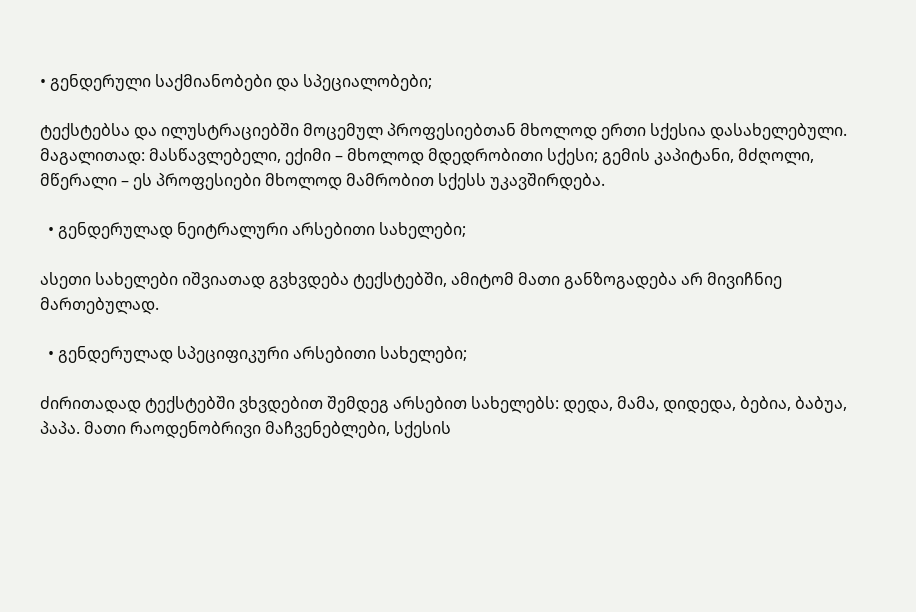• გენდერული საქმიანობები და სპეციალობები;

ტექსტებსა და ილუსტრაციებში მოცემულ პროფესიებთან მხოლოდ ერთი სქესია დასახელებული. მაგალითად: მასწავლებელი, ექიმი – მხოლოდ მდედრობითი სქესი; გემის კაპიტანი, მძღოლი, მწერალი – ეს პროფესიები მხოლოდ მამრობით სქესს უკავშირდება.

  • გენდერულად ნეიტრალური არსებითი სახელები;

ასეთი სახელები იშვიათად გვხვდება ტექსტებში, ამიტომ მათი განზოგადება არ მივიჩნიე მართებულად.

  • გენდერულად სპეციფიკური არსებითი სახელები;

ძირითადად ტექსტებში ვხვდებით შემდეგ არსებით სახელებს: დედა, მამა, დიდედა, ბებია, ბაბუა, პაპა. მათი რაოდენობრივი მაჩვენებლები, სქესის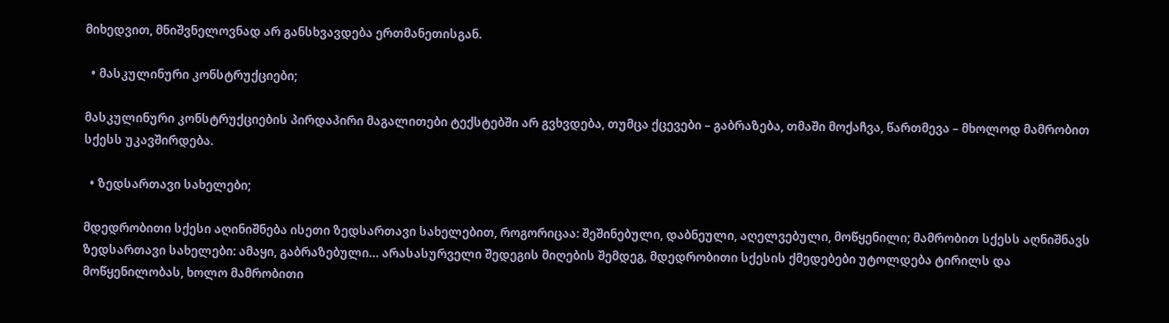მიხედვით, მნიშვნელოვნად არ განსხვავდება ერთმანეთისგან.

  • მასკულინური კონსტრუქციები;

მასკულინური კონსტრუქციების პირდაპირი მაგალითები ტექსტებში არ გვხვდება, თუმცა ქცევები – გაბრაზება, თმაში მოქაჩვა, წართმევა – მხოლოდ მამრობით სქესს უკავშირდება.

  • ზედსართავი სახელები;

მდედრობითი სქესი აღინიშნება ისეთი ზედსართავი სახელებით, როგორიცაა: შეშინებული, დაბნეული, აღელვებული, მოწყენილი; მამრობით სქესს აღნიშნავს ზედსართავი სახელები: ამაყი, გაბრაზებული… არასასურველი შედეგის მიღების შემდეგ, მდედრობითი სქესის ქმედებები უტოლდება ტირილს და მოწყენილობას, ხოლო მამრობითი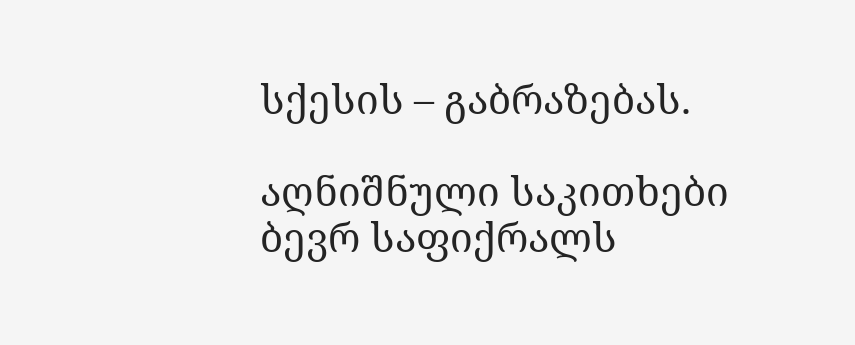სქესის – გაბრაზებას.

აღნიშნული საკითხები ბევრ საფიქრალს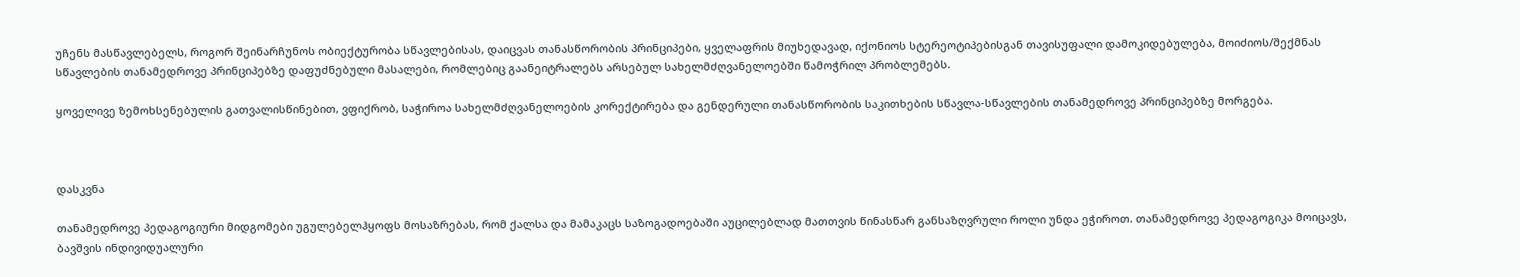უჩენს მასწავლებელს, როგორ შეინარჩუნოს ობიექტურობა სწავლებისას, დაიცვას თანასწორობის პრინციპები, ყველაფრის მიუხედავად, იქონიოს სტერეოტიპებისგან თავისუფალი დამოკიდებულება, მოიძიოს/შექმნას სწავლების თანამედროვე პრინციპებზე დაფუძნებული მასალები, რომლებიც გაანეიტრალებს არსებულ სახელმძღვანელოებში წამოჭრილ პრობლემებს.

ყოველივე ზემოხსენებულის გათვალისწინებით, ვფიქრობ, საჭიროა სახელმძღვანელოების კორექტირება და გენდერული თანასწორობის საკითხების სწავლა-სწავლების თანამედროვე პრინციპებზე მორგება.



დასკვნა

თანამედროვე პედაგოგიური მიდგომები უგულებელჰყოფს მოსაზრებას, რომ ქალსა და მამაკაცს საზოგადოებაში აუცილებლად მათთვის წინასწარ განსაზღვრული როლი უნდა ეჭიროთ. თანამედროვე პედაგოგიკა მოიცავს, ბავშვის ინდივიდუალური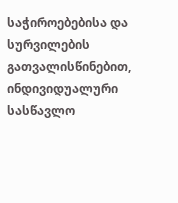საჭიროებებისა და სურვილების გათვალისწინებით, ინდივიდუალური სასწავლო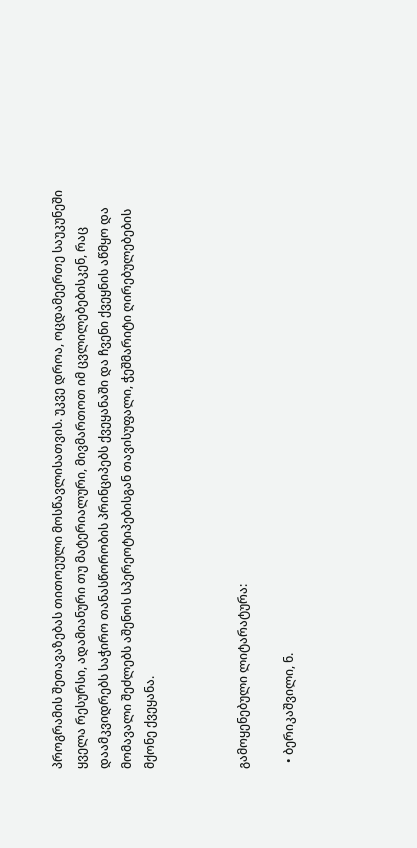პროგრამის შეთავაზებას თითოეული მოსწავლისათვის. უკვე დროა, ოცდამეერთე საუკუნეში ყველა რესურსი, ადამიანური თუ მატერიალური, მივმართოთ იმ ცვლილებებისკენ, რაც დაამკვიდრებს საჭირო თანასწორობის პრინციპებს ქვეყანაში და ჩვენი ქვეყნის აწმყო და მომავალი შეძლებს აშენოს სპერეოტიპებისგან თავისუფალი, ჭეშმარიტი ღირებულებების მქონე ქვეყანა.



გამოყენებული ლიტარატურა:

  • ბერიკაშვილი, ნ.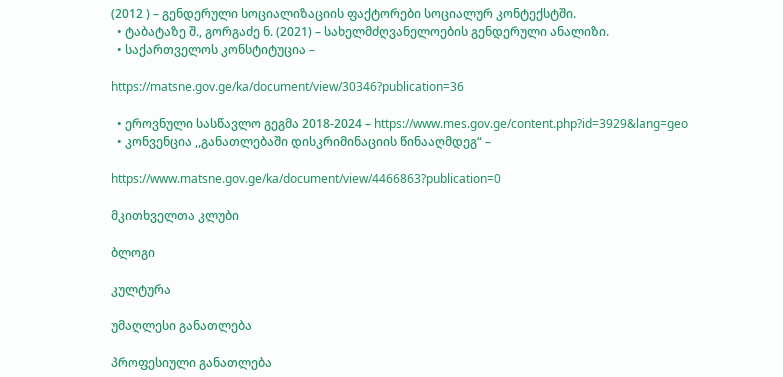(2012 ) – გენდერული სოციალიზაციის ფაქტორები სოციალურ კონტექსტში.
  • ტაბატაზე შ., გორგაძე ნ. (2021) – სახელმძღვანელოების გენდერული ანალიზი.
  • საქართველოს კონსტიტუცია –

https://matsne.gov.ge/ka/document/view/30346?publication=36

  • ეროვნული სასწავლო გეგმა 2018-2024 – https://www.mes.gov.ge/content.php?id=3929&lang=geo
  • კონვენცია ,,განათლებაში დისკრიმინაციის წინააღმდეგ“ –

https://www.matsne.gov.ge/ka/document/view/4466863?publication=0

მკითხველთა კლუბი

ბლოგი

კულტურა

უმაღლესი განათლება

პროფესიული განათლება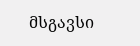მსგავსი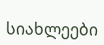სიახლეები